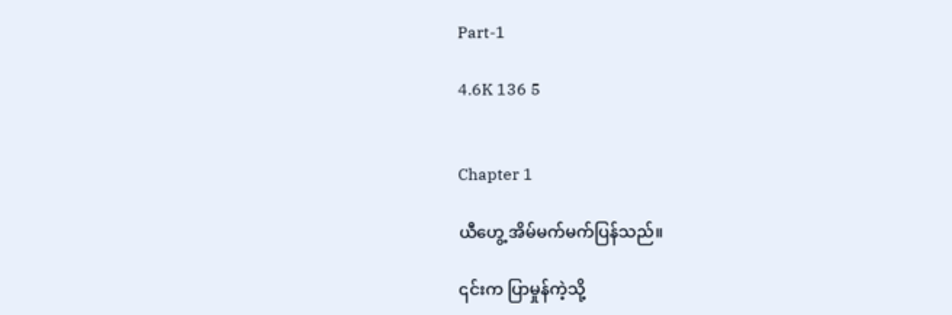Part-1

4.6K 136 5


Chapter 1

ယီဟွေ့ အိမ်မက်မက်ပြန်သည်။

၎င်းက ပြာမှုန်ကဲ့သို့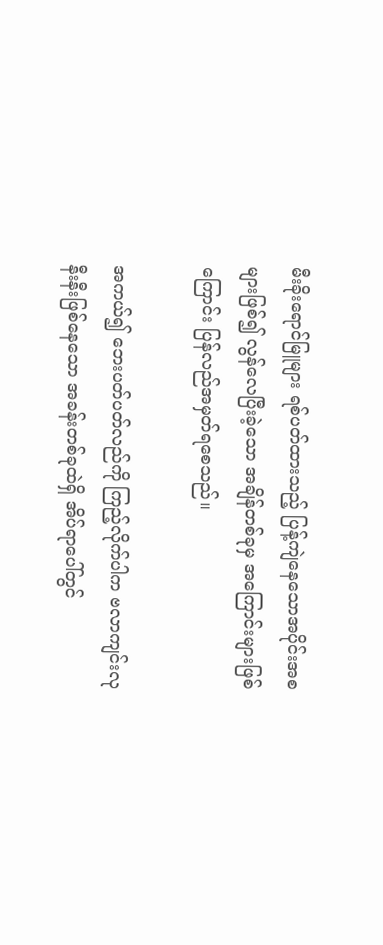မီးခိုးရောင်မြူများ ရစ်ပတ်ထားသည့် ပြန့်ကျဲနေသောအပိုင်းအစများဖြစ်၍ လွန်လေပြီးခဲ့သော အချိန်တစ်ခုမှ အကြောင်းများဖြစ်ကြောင်း ပြန်လည်အမှတ်ရစေသည်။

အကယ်၍ ဘေးပတ်ပတ်လည်ကို ကြည့်လိုက်ပါက ‌ဗလာကျင်းလုနီးနီးဖြစ်နေသော အခန်းတစ်ခုထဲရှိ အိပ်ရာပေါ်တွင်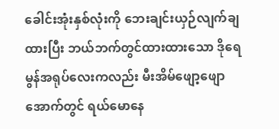ခေါင်းအုံးနှစ်လုံးကို ဘေးချင်းယှဉ်လျက်ချထားပြီး ဘယ်ဘက်တွင်ထားထားသော ဒိုရေမွန်အရုပ်လေးကလည်း မီးအိမ်ဖျော့ဖျောအောက်တွင် ရယ်မောနေ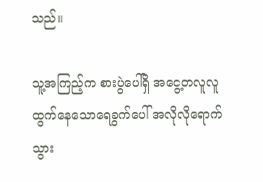သည်။

သူ့အကြည့်က စားပွဲပေါ်ရှိ အငွေ့တလူလူထွက်နေသောရေခွက်ပေါ် အလိုလိုရောက်သွား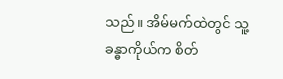သည်။ အိမ်မက်ထဲတွင် သူ့ခန္ဓာကိုယ်က စိတ်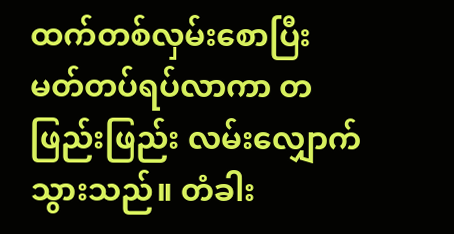ထက်တစ်လှမ်းစောပြီး မတ်တပ်ရပ်လာကာ တဖြည်းဖြည်း လမ်းလျှောက်သွားသည်။ တံခါး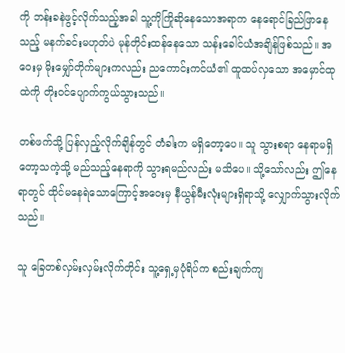ကို ဘန်းခနဲဖွင့်လိုက်သည့်အခါ သူ့ကိုကြိုဆိုနေသောအရာက နေရောင်ခြည်ဖြာနေသည့် မနက်ခင်းမဟုတ်ပဲ မုန်တိုင်းထန်နေသော သန်းခေါင်ယံအချိန်ဖြစ်သည်။ အဝေးမှ မိုးမျှော်တိုက်များကလည်း ညကောင်းကင်ယံ၏ ထူထပ်လှသော အမှောင်ထုထဲကို တိုးဝင်ပျောက်ကွယ်သွားသည်။

တစ်ဖက်သို့ ပြန်လှည့်လိုက်ချိန်တွင် တံခါးက မရှိတော့ပေ။ သူ သွားစရာ နေရာမရှိတော့သကဲ့သို့ မည်သည့်နေရာကို သွားရမည်လည်း မသိပေ။ သို့သော်လည်း ဤနေရာတွင် ထိုင်မနေရဲသောကြောင့်အဝေးမှ နီယွန်မီးလုံးများရှိရာသို့ လျှောက်သွားလိုက်သည်။

သူ ခြေတစ်လှမ်းလှမ်းလိုက်တိုင်း သူ့ရှေ့မှပုံရိပ်က စည်းချက်ကျ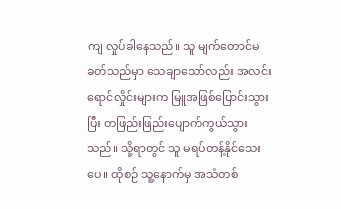ကျ လှုပ်ခါနေသည်။ သူ မျက်တောင်မခတ်သည်မှာ သေချာသော်လည်း အလင်းရောင်လှိုင်းများက မြူအဖြစ်ပြောင်းသွားပြီး တဖြည်းဖြည်းပျောက်ကွယ်သွားသည်။ သို့ရာတွင် သူ မရပ်တန့်နိုင်သေးပေ။ ထိုစဉ် သူ့နောက်မှ အသံတစ်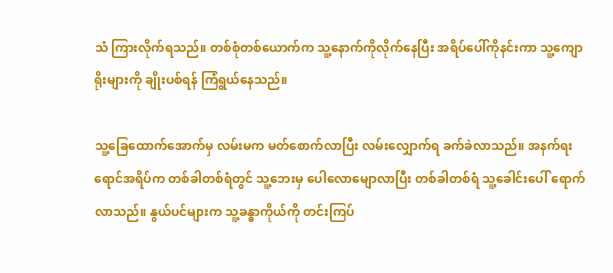သံ ကြားလိုက်ရသည်။ တစ်စုံတစ်ယောက်က သူ့နောက်ကိုလိုက်နေပြီး အရိပ်ပေါ်ကိုနင်းကာ သူ့ကျောရိုးများကို ချိုးပစ်ရန် ကြံရွယ်နေသည်။

သူ့ခြေထောက်အောက်မှ လမ်းမက မတ်စောက်လာပြီး လမ်းလျှောက်ရ ခက်ခဲလာသည်။ အနက်ရးရောင်အရိပ်က တစ်ခါတစ်ရံတွင် သူ့ဘေးမှ ပေါလောမျောလာပြီး တစ်ခါတစ်ရံ သူ့ခေါင်းပေါ် ရောက်လာသည်။ နွယ်ပင်များက သူ့ခန္ဓာကိုယ်ကို တင်းကြပ်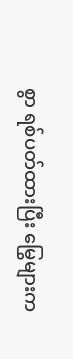စွာ ရစ်ပတ်ထားပြီး မြွေများက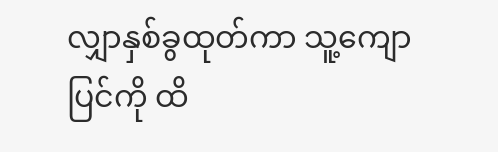လျှာနှစ်ခွထုတ်ကာ သူ့ကျောပြင်ကို ထိ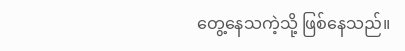တွေ့နေသကဲ့သို့ ဖြစ်နေသည်။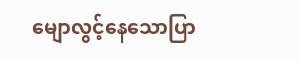မျောလွင့်နေသောပြာ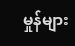မှုန်များ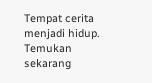Tempat cerita menjadi hidup. Temukan sekarang